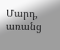Մարդ, առանց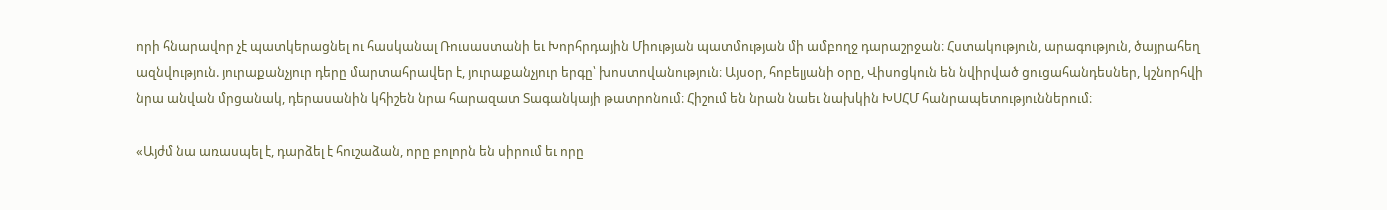որի հնարավոր չէ պատկերացնել ու հասկանալ Ռուսաստանի եւ Խորհրդային Միության պատմության մի ամբողջ դարաշրջան։ Հստակություն, արագություն, ծայրահեղ ազնվություն. յուրաքանչյուր դերը մարտահրավեր է, յուրաքանչյուր երգը՝ խոստովանություն։ Այսօր, հոբելյանի օրը, Վիսոցկուն են նվիրված ցուցահանդեսներ, կշնորհվի նրա անվան մրցանակ, դերասանին կհիշեն նրա հարազատ Տագանկայի թատրոնում։ Հիշում են նրան նաեւ նախկին ԽՍՀՄ հանրապետություններում։

«Այժմ նա առասպել է, դարձել է հուշաձան, որը բոլորն են սիրում եւ որը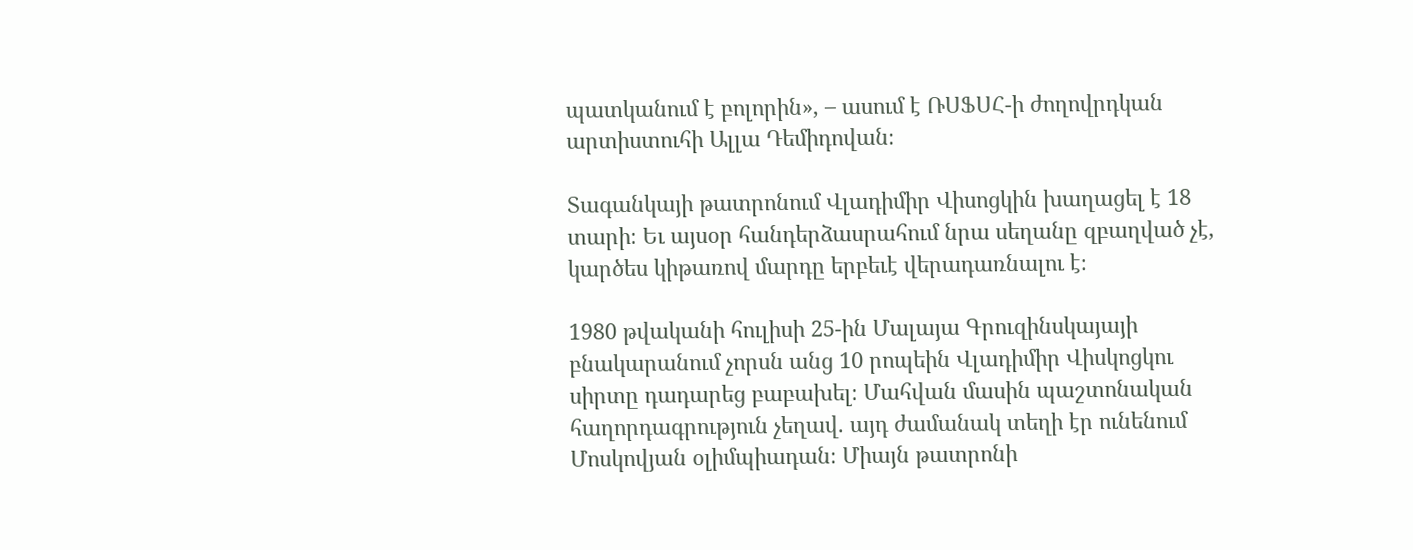պատկանում է բոլորին», – ասում է ՌՍՖՍՀ-ի ժողովրդկան արտիստուհի Ալլա Դեմիդովան։

Տագանկայի թատրոնում Վլադիմիր Վիսոցկին խաղացել է 18 տարի։ Եւ այսօր հանդերձասրահում նրա սեղանը զբաղված չէ, կարծես կիթառով մարդը երբեւէ վերադառնալու է։

1980 թվականի հուլիսի 25-ին Մալայա Գրուզինսկայայի բնակարանում չորսն անց 10 րոպեին Վլադիմիր Վիսկոցկու սիրտը դադարեց բաբախել։ Մահվան մասին պաշտոնական հաղորդագրություն չեղավ. այդ ժամանակ տեղի էր ունենում Մոսկովյան օլիմպիադան։ Միայն թատրոնի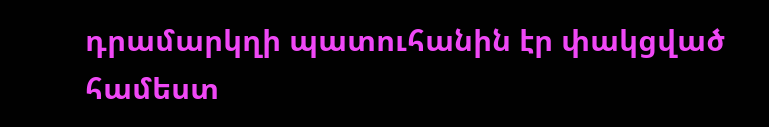դրամարկղի պատուհանին էր փակցված համեստ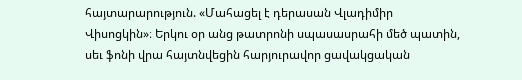հայտարարություն. «Մահացել է դերասան Վլադիմիր Վիսոցկին»։ Երկու օր անց թատրոնի սպասասրահի մեծ պատին, սեւ ֆոնի վրա հայտնվեցին հարյուրավոր ցավակցական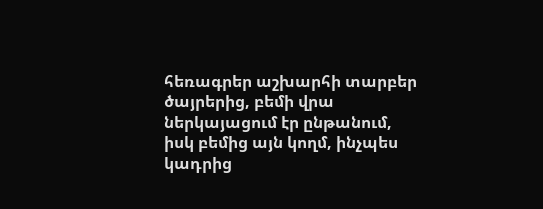հեռագրեր աշխարհի տարբեր ծայրերից, բեմի վրա ներկայացում էր ընթանում, իսկ բեմից այն կողմ, ինչպես կադրից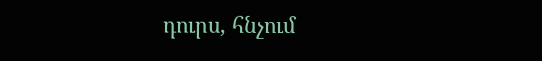դուրս, հնչում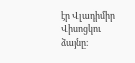էր Վլադիմիր Վիսոցկու ձայնը։